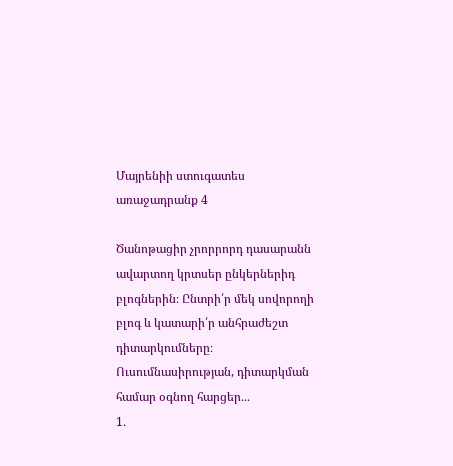Մայրենիի ստուգատես առաջադրանք 4

Ծանոթացիր չրորրորդ դասարանն ավարտող կրտսեր ընկերներիդ բլոգներին։ Ընտրի՛ր մեկ սովորողի բլոգ և կատարի՛ր անհրաժեշտ դիտարկումները։
Ուսումնասիրության, դիտարկման համար օգնող հարցեր․․․
1․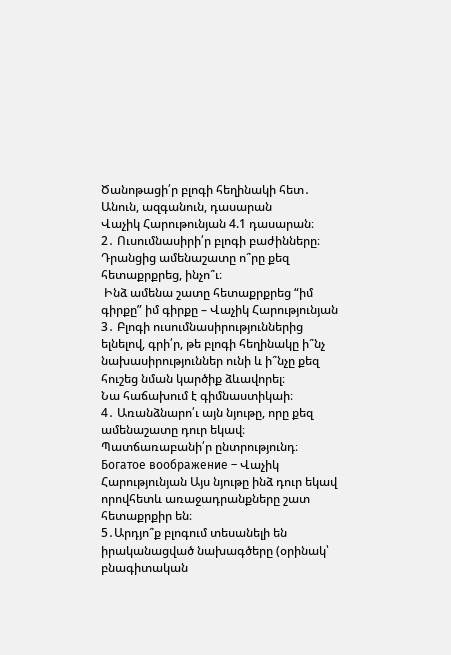Ծանոթացի՛ր բլոգի հեղինակի հետ․ Անուն, ազգանուն, դասարան
Վաչիկ Հարութունյան 4.1 դասարան։
2․ Ուսումնասիրի՛ր բլոգի բաժինները։ Դրանցից ամենաշատը ո՞րը քեզ հետաքրքրեց, ինչո՞ւ։
 Ինձ ամենա շատը հետաքրքրեց “իմ գիրքը” իմ գիրքը – Վաչիկ Հարությունյան
3․ Բլոգի ուսումնասիրություններից ելնելով, գրի՛ր, թե բլոգի հեղինակը ի՞նչ նախասիրություններ ունի և ի՞նչը քեզ հուշեց նման կարծիք ձևավորել։
Նա հաճախում է գիմնաստիկաի։
4․ Առանձնարո՛ւ այն նյութը, որը քեզ ամենաշատը դուր եկավ։ Պատճառաբանի՛ր ընտրությունդ։
Богатое воображение – Վաչիկ Հարությունյան Այս նյութը ինձ դուր եկավ որովհետև առաջադրանքները շատ հետաքրքիր են։
5․Արդյո՞ք բլոգում տեսանելի են իրականացված նախագծերը (օրինակ՝ բնագիտական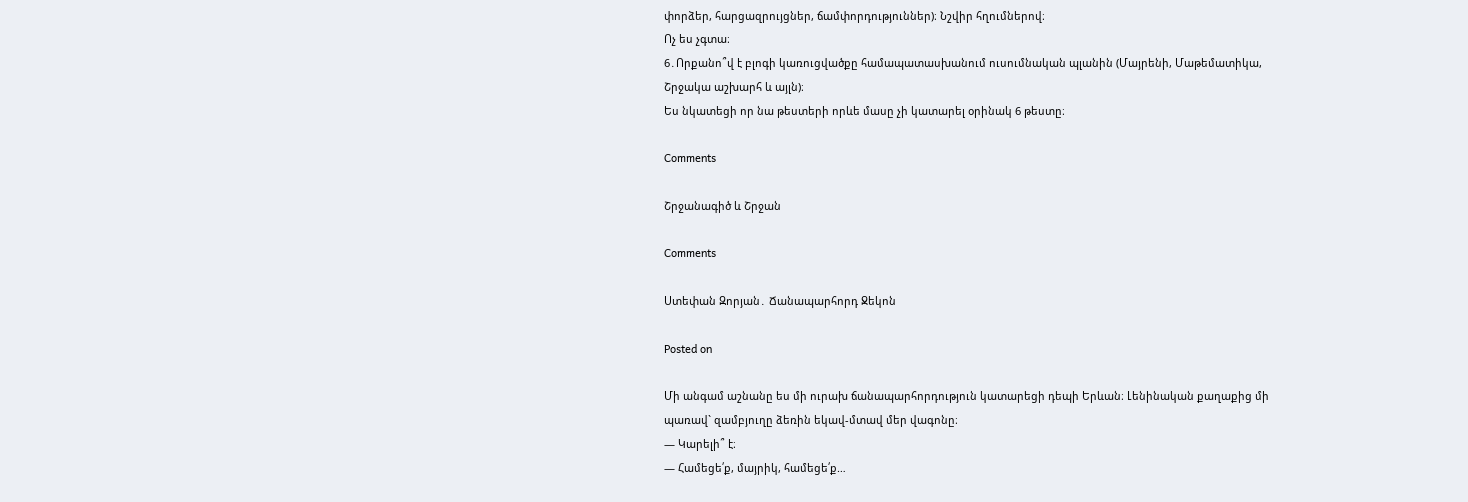փորձեր, հարցազրույցներ, ճամփորդություններ)։ Նշվիր հղումներով։
Ոչ ես չգտա։
6․Որքանո՞վ է բլոգի կառուցվածքը համապատասխանում ուսումնական պլանին (Մայրենի, Մաթեմատիկա, Շրջակա աշխարհ և այլն)։
Ես նկատեցի որ նա թեստերի որևե մասը չի կատարել օրինակ 6 թեստը։

Comments

Շրջանագիծ և Շրջան

Comments

Ստեփան Զորյան․ Ճանապարհորդ Ջեկոն

Posted on

Մի անգամ աշնանը ես մի ուրախ ճանապարհորդություն կատարեցի դեպի Երևան։ Լենինական քաղաքից մի պառավ` զամբյուղը ձեռին եկավ-մտավ մեր վագոնը։
— Կարելի՞ է։
— Համեցե՛ք, մայրիկ, համեցե՛ք…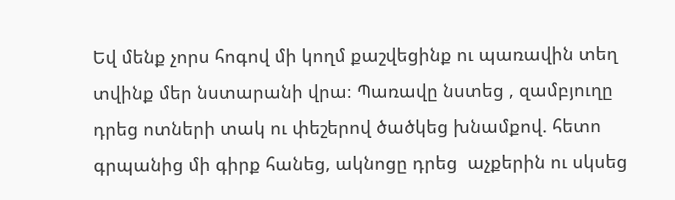Եվ մենք չորս հոգով մի կողմ քաշվեցինք ու պառավին տեղ տվինք մեր նստարանի վրա։ Պառավը նստեց , զամբյուղը դրեց ոտների տակ ու փեշերով ծածկեց խնամքով. հետո գրպանից մի գիրք հանեց, ակնոցը դրեց  աչքերին ու սկսեց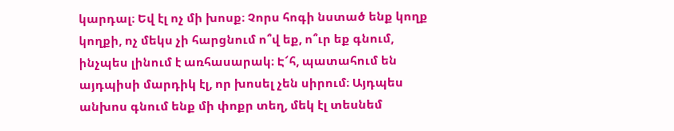կարդալ։ Եվ էլ ոչ մի խոսք։ Չորս հոգի նստած ենք կողք կողքի, ոչ մեկս չի հարցնում ո՞վ եք, ո՞ւր եք գնում, ինչպես լինում է առհասարակ։ Է՜հ, պատահում են այդպիսի մարդիկ էլ, որ խոսել չեն սիրում։ Այդպես անխոս գնում ենք մի փոքր տեղ, մեկ էլ տեսնեմ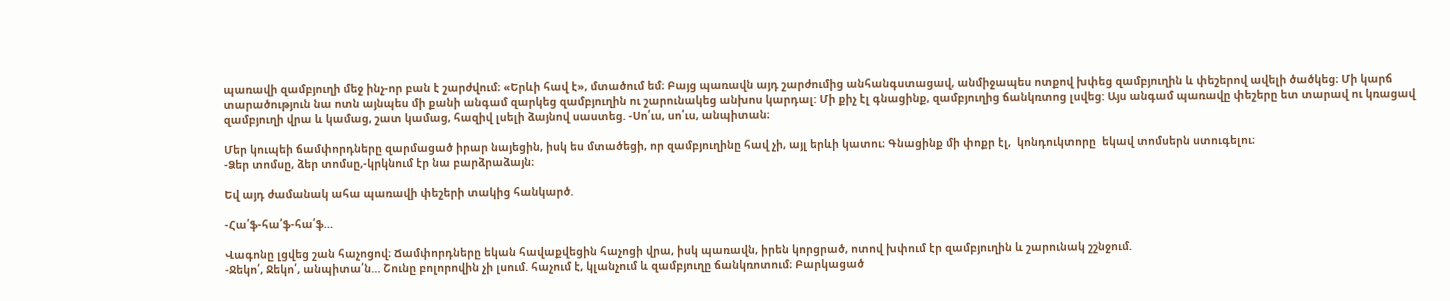պառավի զամբյուղի մեջ ինչ-որ բան է շարժվում։ «Երևի հավ է», մտածում եմ։ Բայց պառավն այդ շարժումից անհանգստացավ, անմիջապես ոտքով խփեց զամբյուղին և փեշերով ավելի ծածկեց։ Մի կարճ տարածություն նա ոտն այնպես մի քանի անգամ զարկեց զամբյուղին ու շարունակեց անխոս կարդալ: Մի քիչ էլ գնացինք, զամբյուղից ճանկռտոց լսվեց: Այս անգամ պառավը փեշերը ետ տարավ ու կռացավ զամբյուղի վրա և կամաց, շատ կամաց, հազիվ լսելի ձայնով սաստեց. -Սո՛ւս, սո՛ւս, անպիտան։

Մեր կուպեի ճամփորդները զարմացած իրար նայեցին, իսկ ես մտածեցի, որ զամբյուղինը հավ չի, այլ երևի կատու։ Գնացինք մի փոքր էլ,  կոնդուկտորը  եկավ տոմսերն ստուգելու։
-Ձեր տոմսը, ձեր տոմսը,-կրկնում էր նա բարձրաձայն։

Եվ այդ ժամանակ ահա պառավի փեշերի տակից հանկարծ.

-Հա՛ֆ-հա՛ֆ-հա՛ֆ…

Վագոնը լցվեց շան հաչոցով։ Ճամփորդները եկան հավաքվեցին հաչոցի վրա, իսկ պառավն, իրեն կորցրած, ոտով խփում էր զամբյուղին և շարունակ շշնջում.
-Ջեկո՛, Ջեկո՛, անպիտա՛ն… Շունը բոլորովին չի լսում. հաչում է, կլանչում և զամբյուղը ճանկռոտում։ Բարկացած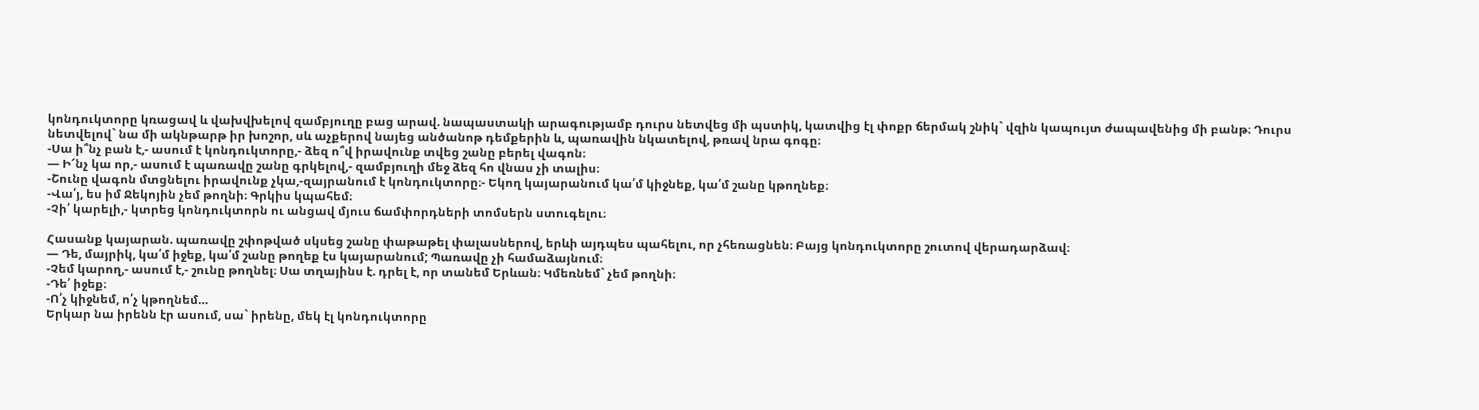կոնդուկտորը կռացավ և վախվխելով զամբյուղը բաց արավ. նապաստակի արագությամբ դուրս նետվեց մի պստիկ, կատվից էլ փոքր ճերմակ շնիկ` վզին կապույտ ժապավենից մի բանթ։ Դուրս նետվելով` նա մի ակնթարթ իր խոշոր, սև աչքերով նայեց անծանոթ դեմքերին և, պառավին նկատելով, թռավ նրա գոգը։
-Սա ի՞նչ բան է,- ասում է կոնդուկտորը,- ձեզ ո՞վ իրավունք տվեց շանը բերել վագոն։
— Ի՜նչ կա որ,- ասում է պառավը շանը գրկելով,- զամբյուղի մեջ ձեզ հո վնաս չի տալիս։
-Շունը վագոն մտցնելու իրավունք չկա,-զայրանում է կոնդուկտորը։- Եկող կայարանում կա՛մ կիջնեք, կա՛մ շանը կթողնեք։
-Վա՛յ, ես իմ Ջեկոյին չեմ թողնի։ Գրկիս կպահեմ։
-Չի՛ կարելի,- կտրեց կոնդուկտորն ու անցավ մյուս ճամփորդների տոմսերն ստուգելու։

Հասանք կայարան. պառավը շփոթված սկսեց շանը փաթաթել փալասներով, երևի այդպես պահելու, որ չհեռացնեն։ Բայց կոնդուկտորը շուտով վերադարձավ։
— Դե, մայրիկ, կա՛մ իջեք, կա՛մ շանը թողեք էս կայարանում; Պառավը չի համաձայնում։
-Չեմ կարող,- ասում է,- շունը թողնել։ Սա տղայինս է. դրել է, որ տանեմ Երևան։ Կմեռնեմ` չեմ թողնի։
-Դե՛ իջեք։
-Ո՛չ կիջնեմ, ո՛չ կթողնեմ…
Երկար նա իրենն էր ասում, սա` իրենը, մեկ էլ կոնդուկտորը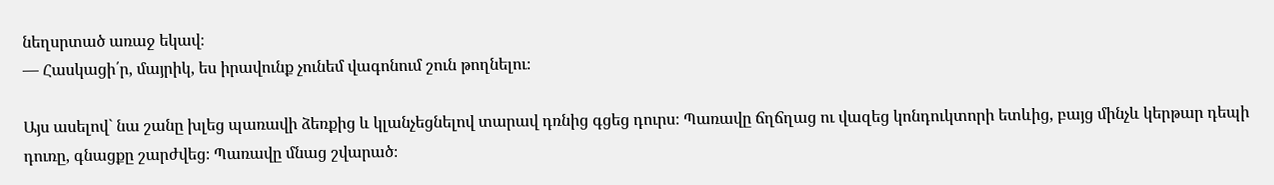նեղսրտած առաջ եկավ։
— Հասկացի՛ր, մայրիկ, ես իրավունք չունեմ վագոնում շուն թողնելու։

Այս ասելով` նա շանը խլեց պառավի ձեռքից և կլանչեցնելով տարավ դռնից գցեց դուրս։ Պառավը ճղճղաց ու վազեց կոնդուկտորի ետևից, բայց մինչև կերթար դեպի դուռը, գնացքը շարժվեց։ Պառավը մնաց շվարած։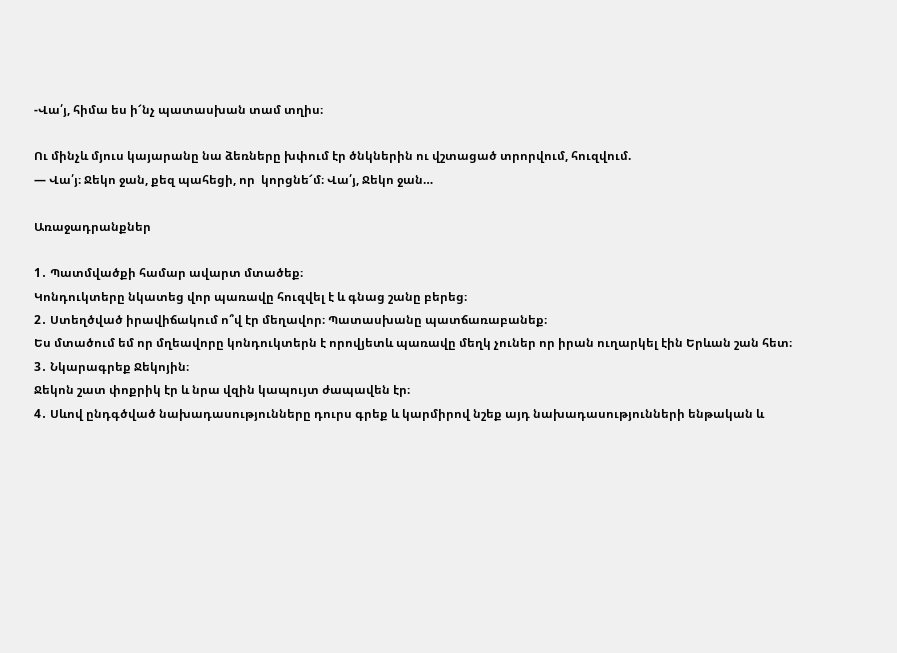-Վա՛յ, հիմա ես ի՜նչ պատասխան տամ տղիս։

Ու մինչև մյուս կայարանը նա ձեռները խփում էր ծնկներին ու վշտացած տրորվում, հուզվում.
— Վա՛յ։ Ջեկո ջան, քեզ պահեցի, որ  կորցնե՜մ։ Վա՛յ, Ջեկո ջան…

Առաջադրանքներ

1․ Պատմվածքի համար ավարտ մտածեք։
Կոնդուկտերը նկատեց վոր պառավը հուզվել է և գնաց շանը բերեց։
2․ Ստեղծված իրավիճակում ո՞վ էր մեղավոր։ Պատասխանը պատճառաբանեք։
Ես մտածում եմ որ մղեավորը կոնդուկտերն է որովյետև պառավը մեղկ չուներ որ իրան ուղարկել էին Երևան շան հետ։
3․ Նկարագրեք Ջեկոյին։
Ջեկոն շատ փոքրիկ էր և նրա վզին կապույտ ժապավեն էր։
4․ Սևով ընդգծված նախադասությունները դուրս գրեք և կարմիրով նշեք այդ նախադասությունների ենթական և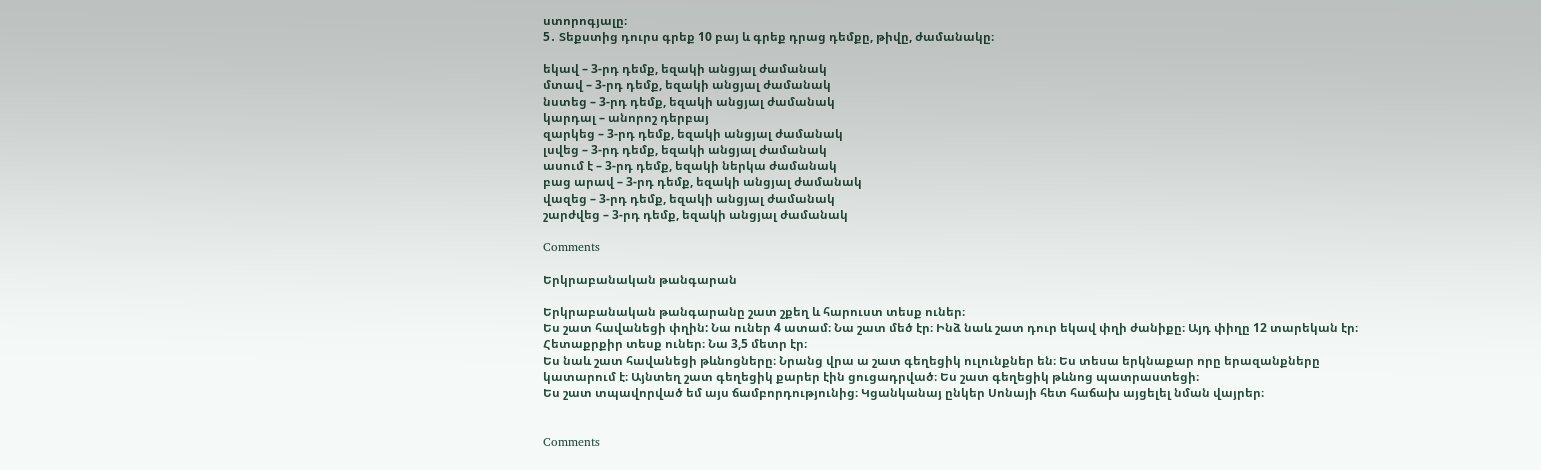ստորոգյալը։
5․ Տեքստից դուրս գրեք 10 բայ և գրեք դրաց դեմքը, թիվը, ժամանակը։

եկավ – 3-րդ դեմք, եզակի անցյալ ժամանակ
մտավ – 3-րդ դեմք, եզակի անցյալ ժամանակ
նստեց – 3-րդ դեմք, եզակի անցյալ ժամանակ
կարդալ – անորոշ դերբայ
զարկեց – 3-րդ դեմք, եզակի անցյալ ժամանակ
լսվեց – 3-րդ դեմք, եզակի անցյալ ժամանակ
ասում է – 3-րդ դեմք, եզակի ներկա ժամանակ
բաց արավ – 3-րդ դեմք, եզակի անցյալ ժամանակ
վազեց – 3-րդ դեմք, եզակի անցյալ ժամանակ
շարժվեց – 3-րդ դեմք, եզակի անցյալ ժամանակ

Comments

Երկրաբանական թանգարան

Երկրաբանական թանգարանը շատ շքեղ և հարուստ տեսք ուներ։
Ես շատ հավանեցի փղին: Նա ուներ 4 ատամ։ Նա շատ մեծ էր։ Ինձ նաև շատ դուր եկավ փղի ժանիքը։ Այդ փիղը 12 տարեկան էր։ Հետաքրքիր տեսք ուներ։ Նա 3,5 մետր էր։
Ես նաև շատ հավանեցի թևնոցները։ Նրանց վրա ա շատ գեղեցիկ ուլունքներ են։ Ես տեսա երկնաքար որը երազանքները կատարում է։ Այնտեղ շատ գեղեցիկ քարեր էին ցուցադրված։ Ես շատ գեղեցիկ թևնոց պատրաստեցի։
Ես շատ տպավորված եմ այս ճամբորդությունից։ Կցանկանայ ընկեր Սոնայի հետ հաճախ այցելել նման վայրեր։


Comments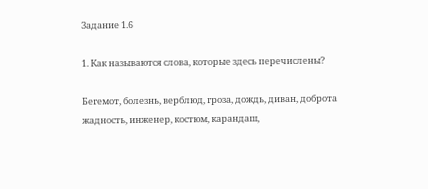Задание 1.6

1. Как называются слова, которые здесь перечислены?

Бегемот, болезнь, верблюд, гроза, дождь, диван, доброта жадность, инженер, костюм, карандаш,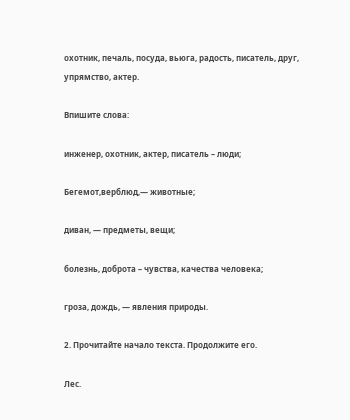охотник, печаль, посуда, вьюга, радость, писатель, друг, упрямство, актер.

Впишите слова:

инженер, охотник, актер, писатель – люди;

Бегемот,верблюд,— животные;

диван, — предметы, вещи;

болезнь, доброта – чувства, качества человека;

гроза, дождь, — явления природы.

2. Прочитайте начало текста. Продолжите его.

Лес.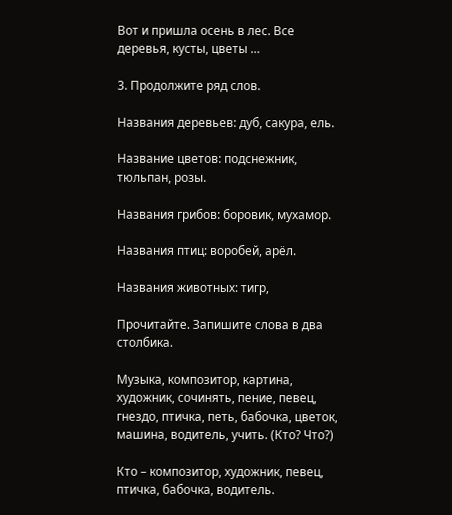Вот и пришла осень в лес. Все деревья, кусты, цветы …

3. Продолжите ряд слов.

Названия деревьев: дуб, сакура, ель.

Название цветов: подснежник, тюльпан, розы.

Названия грибов: боровик, мухамор.

Названия птиц: воробей, арёл.

Названия животных: тигр,

Прочитайте. Запишите слова в два столбика.

Музыка, композитор, картина, художник, сочинять, пение, певец, гнездо, птичка, петь, бабочка, цветок, машина, водитель, учить. (Кто? Что?)

Кто – композитор, художник, певец, птичка, бабочка, водитель.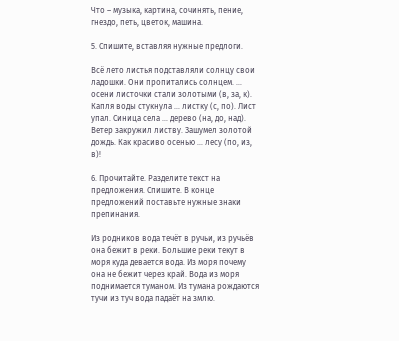Что – музыка, картина, сочинять, пение, гнездо, петь, цветок, машина.

5. Спишите, вставляя нужные предлоги.

Всё лето листья подставляли солнцу свои ладошки. Они пропитались солнцем. … осени листочки стали золотыми (в, за, к). Капля воды стукнула … листку (с, по). Лист упал. Синица села … дерево (на, до, над). Ветер закружил листву. Зашумел золотой дождь. Как красиво осенью … лесу (по, из, в)!

6. Прочитайте. Разделите текст на предложения. Спишите. В конце предложений поставьте нужные знаки препинания.

Из родников вода течёт в ручьи, из ручьёв она бежит в реки. Большие реки текут в моря куда девается вода. Из моря почему она не бежит через край. Вода из моря поднимается туманом. Из тумана рождаются тучи из туч вода падаёт на змлю.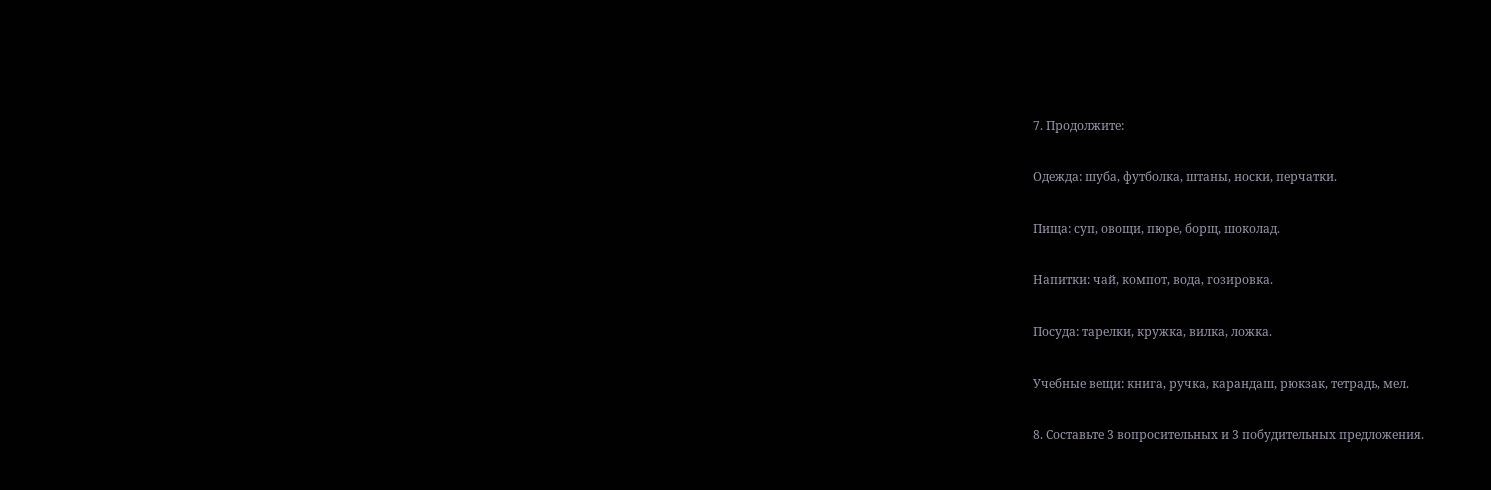7. Продолжите:

Одежда: шуба, футболка, штаны, носки, перчатки.

Пища: суп, овощи, пюре, борщ, шоколад.

Напитки: чай, компот, вода, гозировка.

Посуда: тарелки, кружка, вилка, ложка.

Учебные вещи: книга, ручка, карандаш, рюкзак, тетрадь, мел.

8. Составьте 3 вопросительных и 3 побудительных предложения.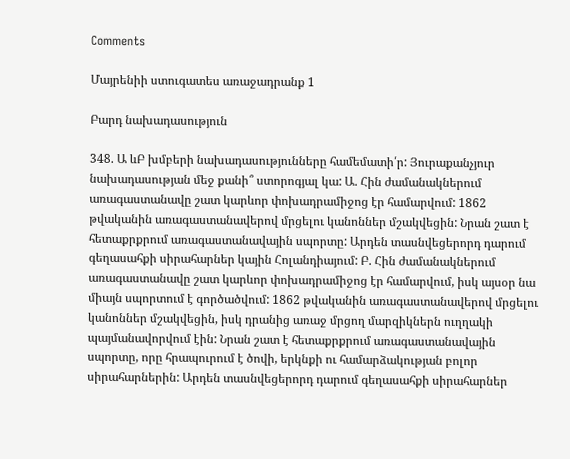Comments

Մայրենիի ստուգատես առաջադրանք 1

Բարդ նախադասություն

348. Ա ևԲ խմբերի նախադասությունները համեմատի՛ր: Յուրաքանչյուր նախադասության մեջ քանի՞ ստորոգյալ կա: Ա. Հին ժամանակներում առագաստանավը շատ կարևոր փոխադրամիջոց էր համարվում: 1862 թվականին առագաստանավերով մրցելու կանոններ մշակվեցին: Նրան շատ է հետաքրքրում առագաստանավային սպորտը: Արդեն տասնվեցերորդ դարում գեղասահքի սիրահարներ կային Հոլանդիայում: Բ. Հին ժամանակներում առագաստանավը շատ կարևոր փոխադրամիջոց էր համարվում, իսկ այսօր նա միայն սպորտում է գործածվում: 1862 թվականին առագաստանավերով մրցելու կանոններ մշակվեցին, իսկ դրանից առաջ մրցող մարզիկներն ուղղակի պայմանավորվում էին: Նրան շատ է հետաքրքրում առագաստանավային սպորտը, որը հրապուրում է ծովի, երկնքի ու համարձակության բոլոր սիրահարներին: Արդեն տասնվեցերորդ դարում գեղասահքի սիրահարներ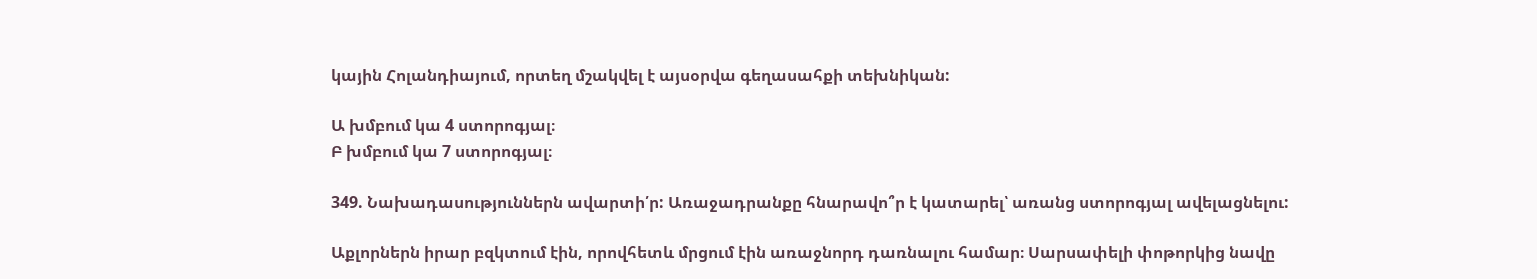կային Հոլանդիայում, որտեղ մշակվել է այսօրվա գեղասահքի տեխնիկան:

Ա խմբում կա 4 ստորոգյալ։
Բ խմբում կա 7 ստորոգյալ։

349. Նախադասություններն ավարտի՛ր: Առաջադրանքը հնարավո՞ր է կատարել՝ առանց ստորոգյալ ավելացնելու:

Աքլորներն իրար բզկտում էին, որովհետև մրցում էին առաջնորդ դառնալու համար։ Սարսափելի փոթորկից նավը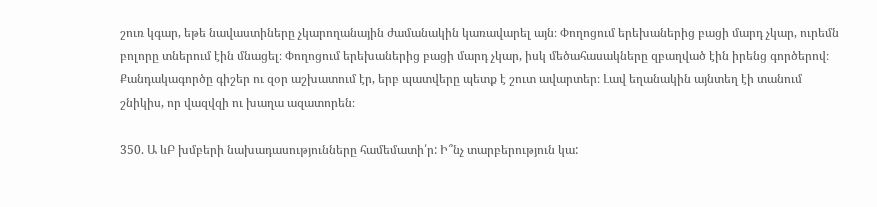շուռ կգար, եթե նավաստիները չկարողանային ժամանակին կառավարել այն։ Փողոցում երեխաներից բացի մարդ չկար, ուրեմն բոլորը տներում էին մնացել։ Փողոցում երեխաներից բացի մարդ չկար, իսկ մեծահասակները զբաղված էին իրենց գործերով։ Քանդակագործը գիշեր ու զօր աշխատում էր, երբ պատվերը պետք է շուտ ավարտեր։ Լավ եղանակին այնտեղ էի տանում շնիկիս, որ վազվզի ու խաղա ազատորեն։

350. Ա ևԲ խմբերի նախադասությունները համեմատի՛ր: Ի՞նչ տարբերություն կա: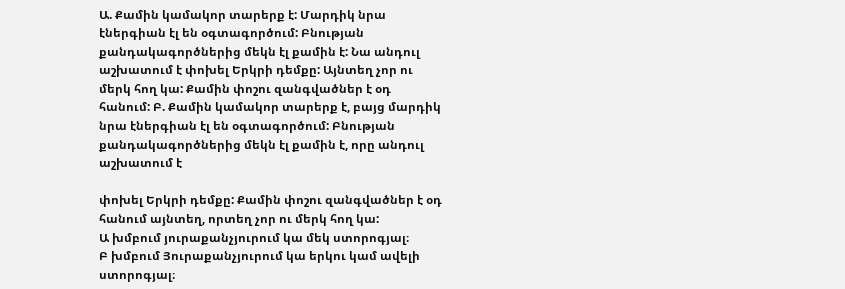Ա. Քամին կամակոր տարերք է: Մարդիկ նրա էներգիան էլ են օգտագործում: Բնության քանդակագործներից մեկն էլ քամին է: Նա անդուլ աշխատում է փոխել Երկրի դեմքը: Այնտեղ չոր ու մերկ հող կա: Քամին փոշու զանգվածներ է օդ հանում: Բ. Քամին կամակոր տարերք է, բայց մարդիկ նրա էներգիան էլ են օգտագործում: Բնության քանդակագործներից մեկն էլ քամին է, որը անդուլ աշխատում է

փոխել Երկրի դեմքը: Քամին փոշու զանգվածներ է օդ հանում այնտեղ, որտեղ չոր ու մերկ հող կա:
Ա խմբում յուրաքանչյուրում կա մեկ ստորոգյալ։
Բ խմբում Յուրաքանչյուրում կա երկու կամ ավելի ստորոգյալ։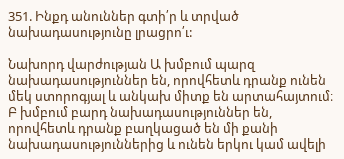351. Ինքդ անուններ գտի՛ր և տրված նախադասությունը լրացրո՛ւ:

Նախորդ վարժության Ա խմբում պարզ նախադասություններ են, որովհետև դրանք ունեն մեկ ստորոգյալ և անկախ միտք են արտահայտում։ Բ խմբում բարդ նախադասություններ են, որովհետև դրանք բաղկացած են մի քանի նախադասություններից և ունեն երկու կամ ավելի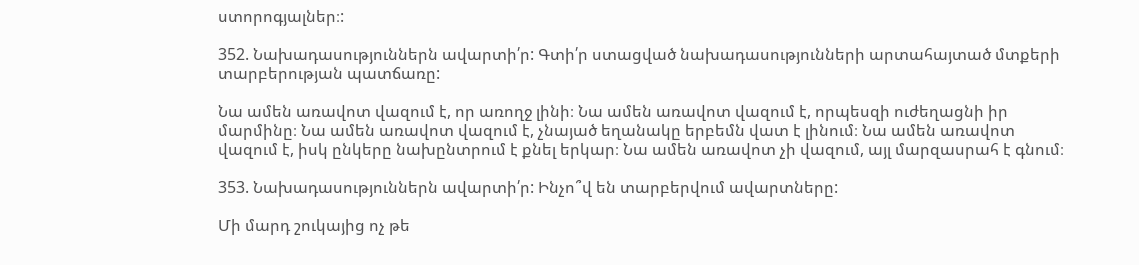ստորոգյալներ։:

352. Նախադասություններն ավարտի՛ր: Գտի՛ր ստացված նախադասությունների արտահայտած մտքերի տարբերության պատճառը:

Նա ամեն առավոտ վազում է, որ առողջ լինի։ Նա ամեն առավոտ վազում է, որպեսզի ուժեղացնի իր մարմինը։ Նա ամեն առավոտ վազում է, չնայած եղանակը երբեմն վատ է լինում։ Նա ամեն առավոտ վազում է, իսկ ընկերը նախընտրում է քնել երկար։ Նա ամեն առավոտ չի վազում, այլ մարզասրահ է գնում։

353. Նախադասություններն ավարտի՛ր: Ինչո՞վ են տարբերվում ավարտները:

Մի մարդ շուկայից ոչ թե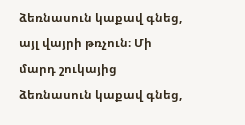ձեռնասուն կաքավ գնեց, այլ վայրի թռչուն։ Մի մարդ շուկայից ձեռնասուն կաքավ գնեց,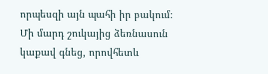որպեսզի այն պահի իր բակում։ Մի մարդ շուկայից ձեռնասուն կաքավ գնեց, որովհետև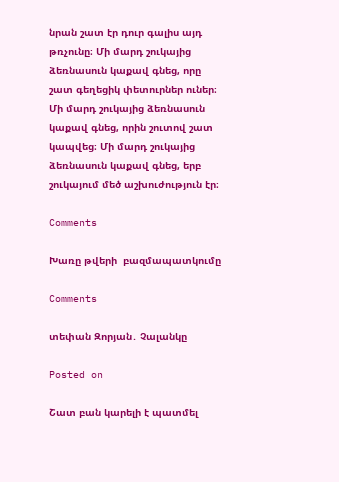նրան շատ էր դուր գալիս այդ թռչունը։ Մի մարդ շուկայից ձեռնասուն կաքավ գնեց, որը շատ գեղեցիկ փետուրներ ուներ։ Մի մարդ շուկայից ձեռնասուն կաքավ գնեց, որին շուտով շատ կապվեց։ Մի մարդ շուկայից ձեռնասուն կաքավ գնեց, երբ շուկայում մեծ աշխուժություն էր։

Comments

Խառը թվերի  բազմապատկումը

Comments

տեփան Զորյան․ Չալանկը

Posted on

Շատ բան կարելի է պատմել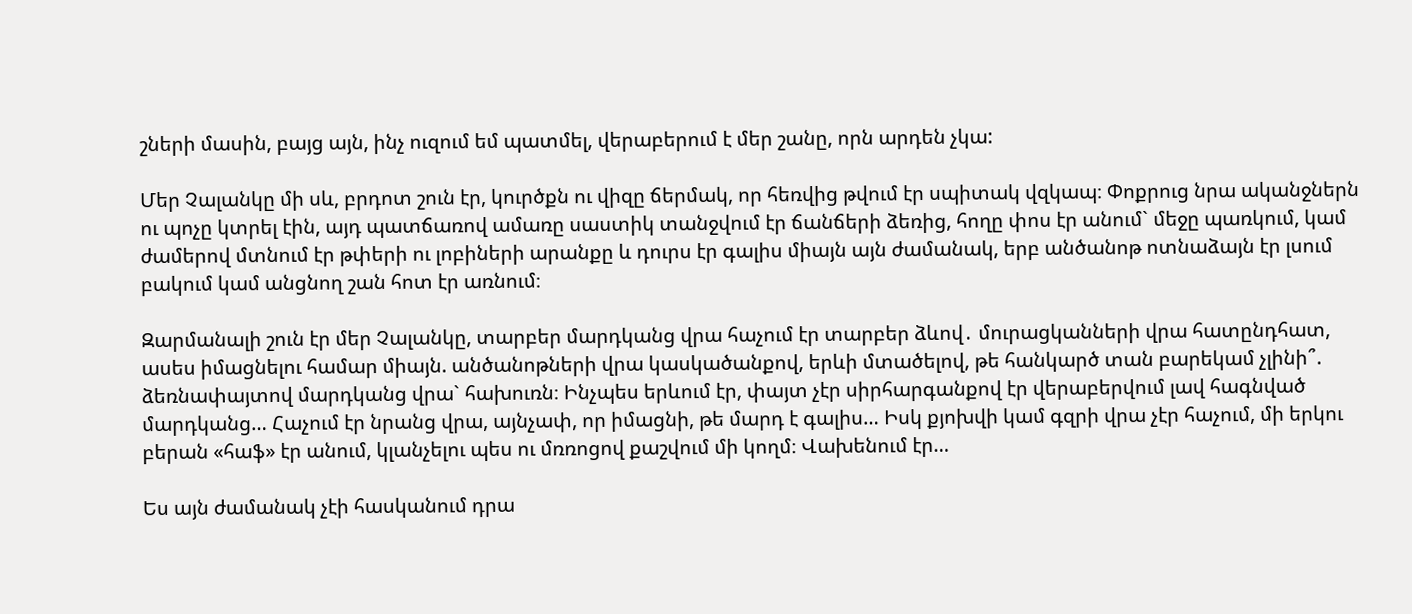շների մասին, բայց այն, ինչ ուզում եմ պատմել, վերաբերում է մեր շանը, որն արդեն չկա:

Մեր Չալանկը մի սև, բրդոտ շուն էր, կուրծքն ու վիզը ճերմակ, որ հեռվից թվում էր սպիտակ վզկապ։ Փոքրուց նրա ականջներն ու պոչը կտրել էին, այդ պատճառով ամառը սաստիկ տանջվում էր ճանճերի ձեռից, հողը փոս էր անում` մեջը պառկում, կամ ժամերով մտնում էր թփերի ու լոբիների արանքը և դուրս էր գալիս միայն այն ժամանակ, երբ անծանոթ ոտնաձայն էր լսում բակում կամ անցնող շան հոտ էր առնում։

Զարմանալի շուն էր մեր Չալանկը, տարբեր մարդկանց վրա հաչում էր տարբեր ձևով․ մուրացկանների վրա հատընդհատ, ասես իմացնելու համար միայն. անծանոթների վրա կասկածանքով, երևի մտածելով, թե հանկարծ տան բարեկամ չլինի՞. ձեռնափայտով մարդկանց վրա` հախուռն։ Ինչպես երևում էր, փայտ չէր սիրհարգանքով էր վերաբերվում լավ հագնված մարդկանց… Հաչում էր նրանց վրա, այնչափ, որ իմացնի, թե մարդ է գալիս… Իսկ քյոխվի կամ գզրի վրա չէր հաչում, մի երկու բերան «հաֆ» էր անում, կլանչելու պես ու մռռոցով քաշվում մի կողմ։ Վախենում էր…

Ես այն ժամանակ չէի հասկանում դրա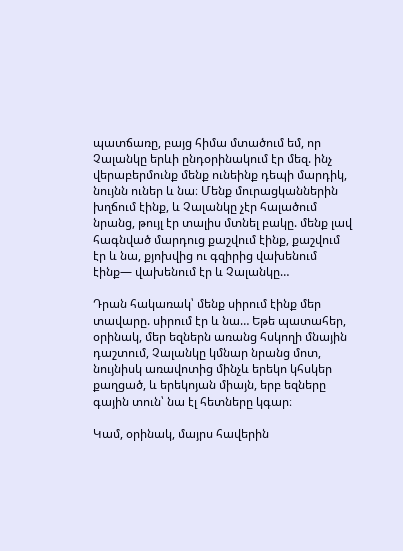պատճառը, բայց հիմա մտածում եմ, որ Չալանկը երևի ընդօրինակում էր մեզ. ինչ վերաբերմունք մենք ունեինք դեպի մարդիկ, նույնն ուներ և նա։ Մենք մուրացկաններին խղճում էինք, և Չալանկը չէր հալածում նրանց, թույլ էր տալիս մտնել բակը. մենք լավ հագնված մարդուց քաշվում էինք, քաշվում էր և նա, քյոխվից ու գզիրից վախենում էինք— վախենում էր և Չալանկը…

Դրան հակառակ՝ մենք սիրում էինք մեր տավարը. սիրում էր և նա… Եթե պատահեր, օրինակ, մեր եզներն առանց հսկողի մնային դաշտում, Չալանկը կմնար նրանց մոտ, նույնիսկ առավոտից մինչև երեկո կհսկեր քաղցած, և երեկոյան միայն, երբ եզները գային տուն՝ նա էլ հետները կգար։

Կամ, օրինակ, մայրս հավերին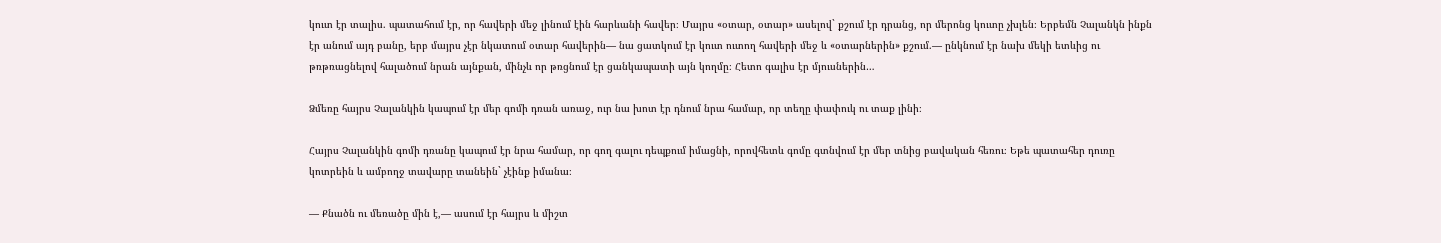կուտ էր տալիս. պատահում էր, որ հավերի մեջ լինում էին հարևանի հավեր։ Մայրս «օտար, օտար» ասելով` քշում էր դրանց, որ մերոնց կուտը չխլեն։ Երբեմն Չալանկն ինքն էր անում այդ բանը, երբ մայրս չէր նկատում օտար հավերին— նա ցատկում էր կուտ ուտող հավերի մեջ և «օտարներին» քշում.— ընկնում էր նախ մեկի ետևից ու թռթռացնելով հալածում նրան այնքան, մինչև որ թռցնում էր ցանկապատի այն կողմը։ Հետո գալիս էր մյուսներին…

Ձմեռը հայրս Չալանկին կապում էր մեր գոմի դռան առաջ, ուր նա խոտ էր դնում նրա համար, որ տեղը փափուկ ու տաք լինի։

Հայրս Չալանկին գոմի դռանը կապում էր նրա համար, որ գող գալու դեպքում իմացնի, որովհետև գոմը գտնվում էր մեր տնից բավական հեռու։ Եթե պատահեր դուռը կոտրեին և ամբողջ տավարը տանեին` չէինք իմանա։

— Քնածն ու մեռածը մին է,— ասում էր հայրս և միշտ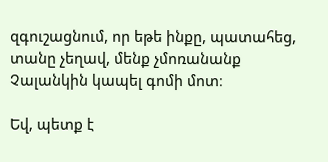զգուշացնում, որ եթե ինքը, պատահեց, տանը չեղավ, մենք չմոռանանք Չալանկին կապել գոմի մոտ։

Եվ, պետք է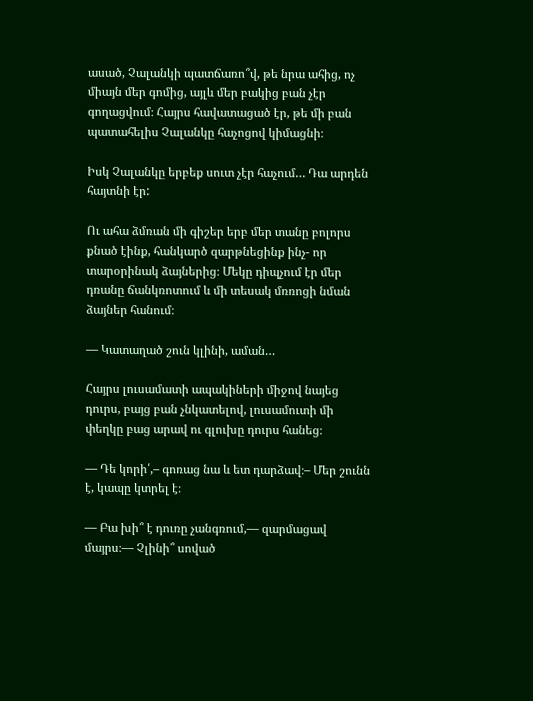ասած, Չալանկի պատճառո՞վ, թե նրա ահից, ոչ միայն մեր գոմից, այլև մեր բակից բան չէր գողացվում։ Հայրս հավատացած էր, թե մի բան պատահելիս Չալանկը հաչոցով կիմացնի։

Իսկ Չալանկը երբեք սուտ չէր հաչում… Դա արդեն հայտնի էր:

Ու ահա ձմռան մի գիշեր երբ մեր տանը բոլորս քնած էինք, հանկարծ զարթնեցինք ինչ- որ տարօրինակ ձայներից։ Մեկը դիպչում էր մեր դռանը ճանկռոտում և մի տեսակ մռռոցի նման ձայներ հանում։

— Կատաղած շուն կլինի, աման…

Հայրս լուսամատի ապակիների միջով նայեց դուրս, բայց բան չնկատելով, լուսամուտի մի փեղկը բաց արավ ու գլուխը դուրս հանեց։

— Դե կորի՛,– գոռաց նա և ետ դարձավ։– Մեր շունն է, կապը կտրել է։

— Բա խի՞ է դուռը չանգռում,— զարմացավ մայրս։— Չլինի՞ սոված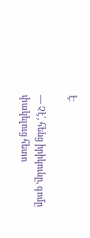է։

— Չէ՛, հենց իրիկունը, գոմը փակելուց հետո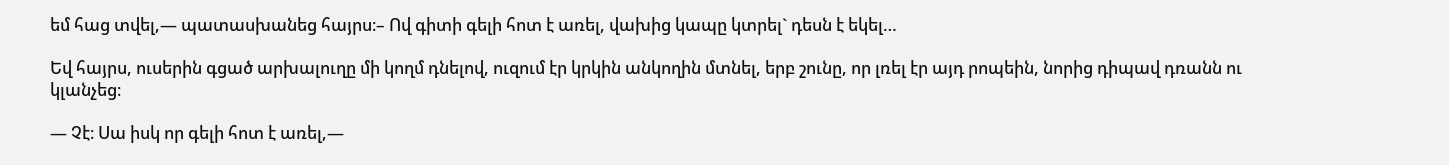եմ հաց տվել,— պատասխանեց հայրս։– Ով գիտի գելի հոտ է առել, վախից կապը կտրել` դեսն է եկել…

Եվ հայրս, ուսերին գցած արխալուղը մի կողմ դնելով, ուզում էր կրկին անկողին մտնել, երբ շունը, որ լռել էր այդ րոպեին, նորից դիպավ դռանն ու կլանչեց։

— Չէ։ Սա իսկ որ գելի հոտ է առել,—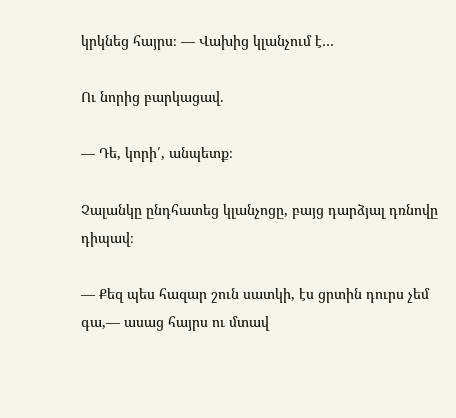կրկնեց հայրս։ — Վախից կլանչում է…

Ու նորից բարկացավ.

— Դե, կորի՛, անպետք։

Չալանկը ընդհատեց կլանչոցը, բայց դարձյալ դռնովը դիպավ։

— Քեզ պես հազար շուն սատկի, էս ցրտին դուրս չեմ գա,— ասաց հայրս ու մտավ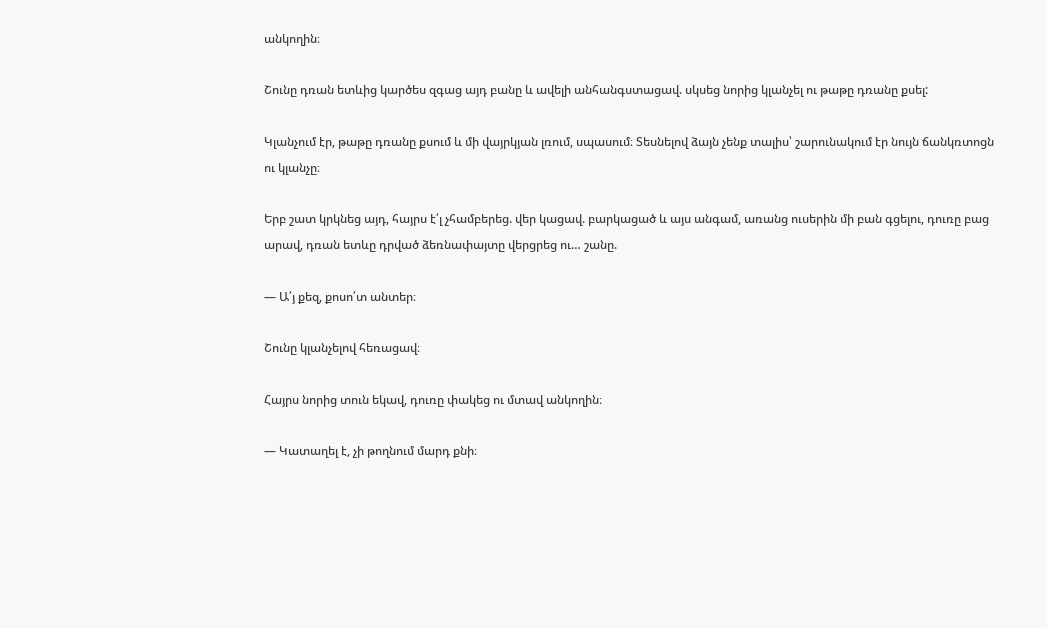անկողին։

Շունը դռան ետևից կարծես զգաց այդ բանը և ավելի անհանգստացավ. սկսեց նորից կլանչել ու թաթը դռանը քսել:

Կլանչում էր, թաթը դռանը քսում և մի վայրկյան լռում, սպասում։ Տեսնելով ձայն չենք տալիս՝ շարունակում էր նույն ճանկռտոցն ու կլանչը։

Երբ շատ կրկնեց այդ, հայրս է՛լ չհամբերեց. վեր կացավ. բարկացած և այս անգամ, առանց ուսերին մի բան գցելու, դուռը բաց արավ, դռան ետևը դրված ձեռնափայտը վերցրեց ու… շանը.

— Ա՛յ քեզ, քոսո՛տ անտեր։

Շունը կլանչելով հեռացավ։

Հայրս նորից տուն եկավ, դուռը փակեց ու մտավ անկողին։

— Կատաղել է, չի թողնում մարդ քնի։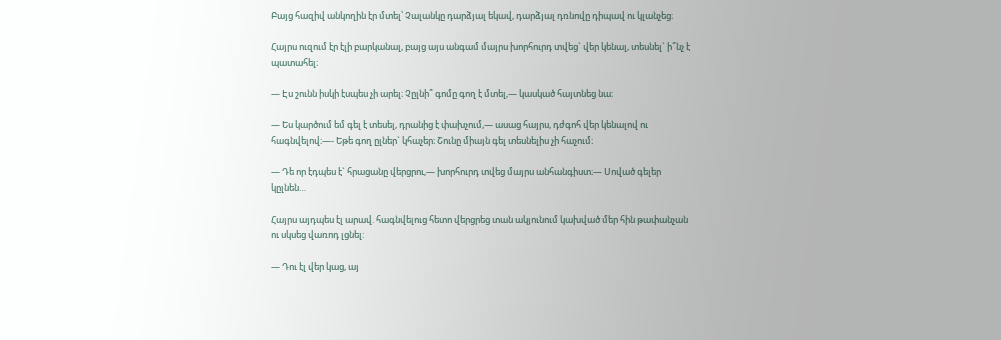Բայց հազիվ անկողին էր մտել՝ Չալանկը դարձյալ եկավ, դարձյալ դռնովը դիպավ ու կլանչեց։

Հայրս ուզում էր էլի բարկանալ, բայց այս անգամ մայրս խորհուրդ տվեց` վեր կենալ, տեսնել` ի՞նչ է պատահել։

— Էս շունն իսկի էսպես չի արել։ Չըլնի՞ գոմը գող է մտել,— կասկած հայտնեց նա։

— Ես կարծում եմ գել է տեսել, դրանից է փախչում,— ասաց հայրս, դժգոհ վեր կենալով ու հագնվելով։—- Եթե գող ըլներ` կհաչեր։ Շունը միայն գել տեսնելիս չի հաչում։

— Դե որ էդպես է` հրացանը վերցրու,— խորհուրդ տվեց մայրս անհանգիստ։— Սոված գելեր կըլնեն…

Հայրս այդպես էլ արավ. հագնվելուց հետո վերցրեց տան ակյունում կախված մեր հին թափանչան ու սկսեց վառոդ լցնել:

— Դու էլ վեր կաց, այ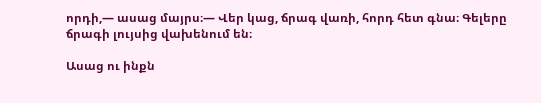որդի,— ասաց մայրս։— Վեր կաց, ճրագ վառի, հորդ հետ գնա։ Գելերը ճրագի լույսից վախենում են։

Ասաց ու ինքն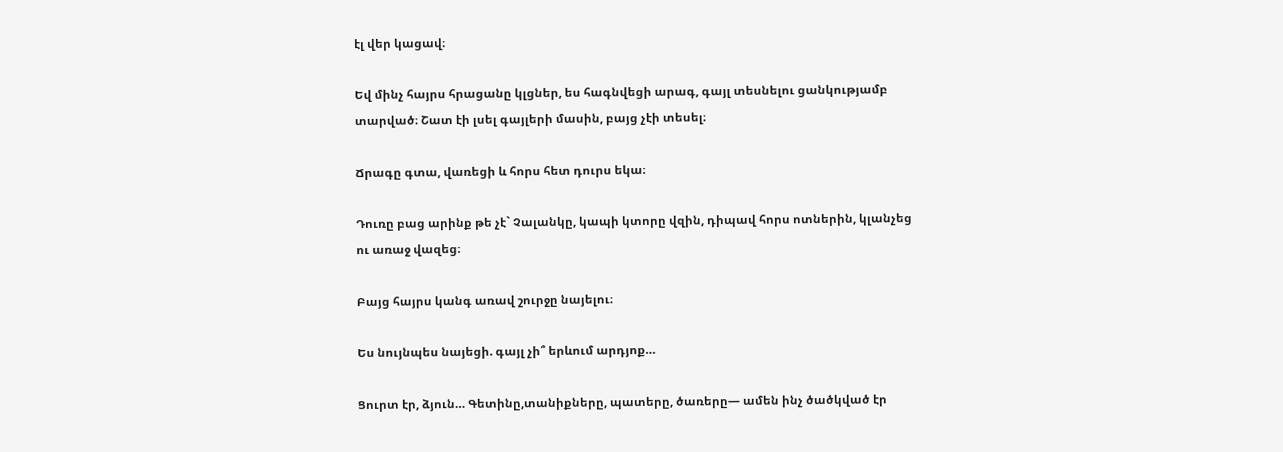էլ վեր կացավ։

Եվ մինչ հայրս հրացանը կլցներ, ես հագնվեցի արագ, գայլ տեսնելու ցանկությամբ տարված։ Շատ էի լսել գայլերի մասին, բայց չէի տեսել։

Ճրագը գտա, վառեցի և հորս հետ դուրս եկա։

Դուռը բաց արինք թե չէ` Չալանկը, կապի կտորը վզին, դիպավ հորս ոտներին, կլանչեց ու առաջ վազեց։

Բայց հայրս կանգ առավ շուրջը նայելու։

Ես նույնպես նայեցի. գայլ չի՞ երևում արդյոք…

Ցուրտ էր, ձյուն… Գետինը,տանիքները, պատերը, ծառերը— ամեն ինչ ծածկված էր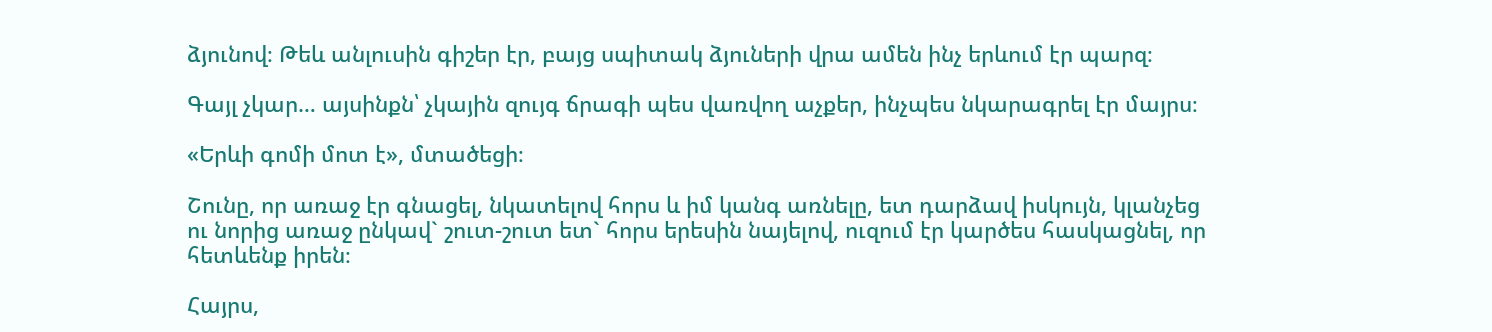ձյունով։ Թեև անլուսին գիշեր էր, բայց սպիտակ ձյուների վրա ամեն ինչ երևում էր պարզ։

Գայլ չկար… այսինքն՝ չկային զույգ ճրագի պես վառվող աչքեր, ինչպես նկարագրել էր մայրս։

«Երևի գոմի մոտ է», մտածեցի։

Շունը, որ առաջ էր գնացել, նկատելով հորս և իմ կանգ առնելը, ետ դարձավ իսկույն, կլանչեց ու նորից առաջ ընկավ` շուտ-շուտ ետ` հորս երեսին նայելով, ուզում էր կարծես հասկացնել, որ հետևենք իրեն։

Հայրս,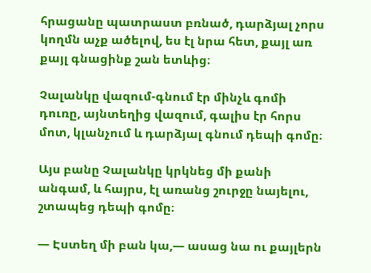հրացանը պատրաստ բռնած, դարձյալ չորս կողմն աչք ածելով, ես էլ նրա հետ, քայլ առ քայլ գնացինք շան ետևից։

Չալանկը վազում-գնում էր մինչև գոմի դուռը, այնտեղից վազում, գալիս էր հորս մոտ, կլանչում և դարձյալ գնում դեպի գոմը։

Այս բանը Չալանկը կրկնեց մի քանի անգամ, և հայրս, էլ առանց շուրջը նայելու, շտապեց դեպի գոմը։

— Էստեղ մի բան կա,— ասաց նա ու քայլերն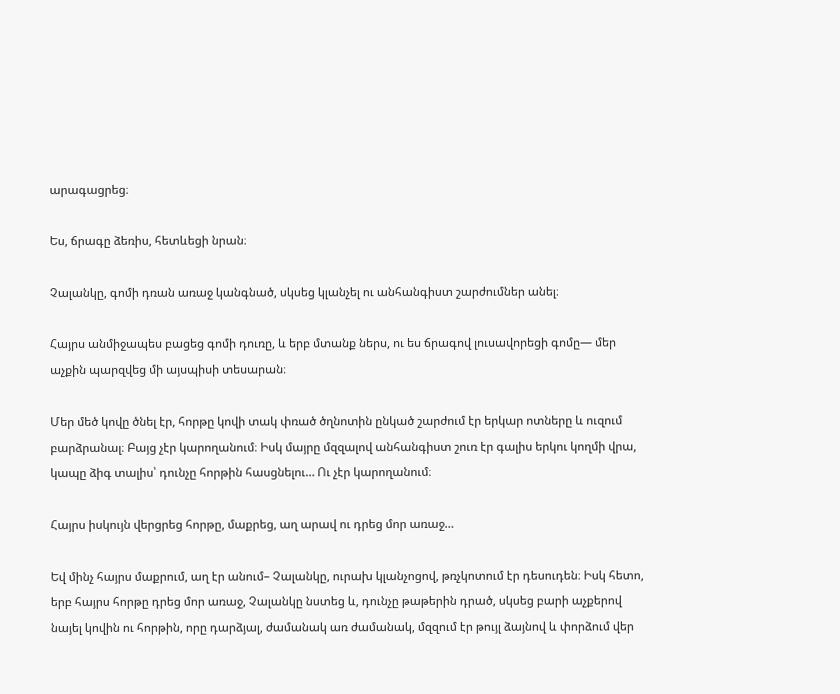արագացրեց։

Ես, ճրագը ձեռիս, հետևեցի նրան։

Չալանկը, գոմի դռան առաջ կանգնած, սկսեց կլանչել ու անհանգիստ շարժումներ անել։

Հայրս անմիջապես բացեց գոմի դուռը, և երբ մտանք ներս, ու ես ճրագով լուսավորեցի գոմը— մեր աչքին պարզվեց մի այսպիսի տեսարան։

Մեր մեծ կովը ծնել էր, հորթը կովի տակ փռած ծղնոտին ընկած շարժում էր երկար ոտները և ուզում բարձրանալ։ Բայց չէր կարողանում։ Իսկ մայրը մզզալով անհանգիստ շուռ էր գալիս երկու կողմի վրա, կապը ձիգ տալիս՝ դունչը հորթին հասցնելու… Ու չէր կարողանում։

Հայրս իսկույն վերցրեց հորթը, մաքրեց, աղ արավ ու դրեց մոր առաջ…

Եվ մինչ հայրս մաքրում, աղ էր անում– Չալանկը, ուրախ կլանչոցով, թռչկոտում էր դեսուդեն։ Իսկ հետո, երբ հայրս հորթը դրեց մոր առաջ, Չալանկը նստեց և, դունչը թաթերին դրած, սկսեց բարի աչքերով նայել կովին ու հորթին, որը դարձյալ, ժամանակ առ ժամանակ, մզզում էր թույլ ձայնով և փորձում վեր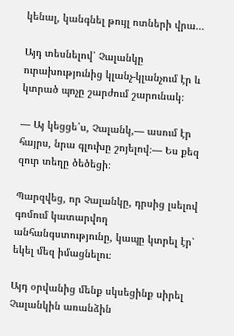կենալ, կանգնել թույլ ոտների վրա…

Այդ տեսնելով՝ Չալանկը ուրախությունից կլանչ-կլանչում էր և կտրած պոչը շարժում շարունակ։

— Այ կեցցե՛ս, Չալանկ,— ասում էր հայրս, նրա գլուխը շոյելով։— Ես քեզ զուր տեղը ծեծեցի։

Պարզվեց, որ Չալանկը, դրսից լսելով գոմում կատարվող անհանգստությունը, կապը կտրել էր՝ եկել մեզ իմացնելու։

Այդ օրվանից մենք սկսեցինք սիրել Չալանկին առանձին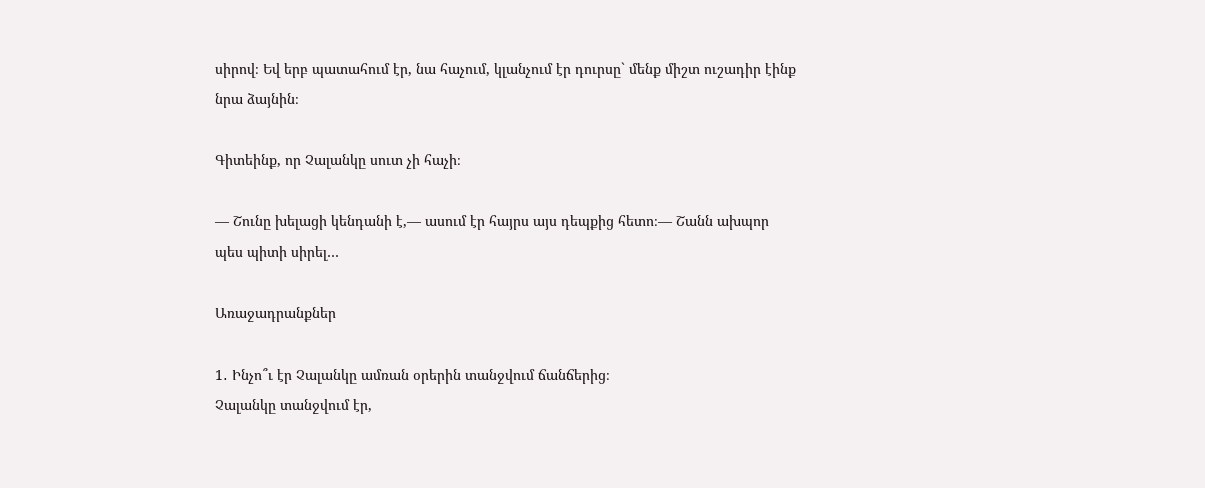սիրով։ Եվ երբ պատահում էր, նա հաչում, կլանչում էր դուրսը` մենք միշտ ուշադիր էինք նրա ձայնին։

Գիտեինք, որ Չալանկը սուտ չի հաչի։

— Շունը խելացի կենդանի է,— ասում էր հայրս այս դեպքից հետո։— Շանն ախպոր պես պիտի սիրել…

Առաջադրանքներ

1․ Ինչո՞ւ էր Չալանկը ամռան օրերին տանջվում ճանճերից։
Չալանկը տանջվում էր,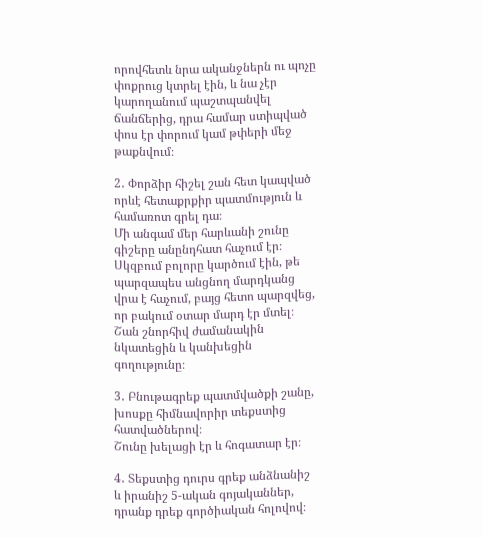որովհետև նրա ականջներն ու պոչը փոքրուց կտրել էին, և նա չէր կարողանում պաշտպանվել ճանճերից, դրա համար ստիպված փոս էր փորում կամ թփերի մեջ թաքնվում։

2․ Փորձիր հիշել շան հետ կապված որևէ հետաքրքիր պատմություն և համառոտ գրել դա։
Մի անգամ մեր հարևանի շունը գիշերը անընդհատ հաչում էր։ Սկզբում բոլորը կարծում էին, թե պարզապես անցնող մարդկանց վրա է հաչում, բայց հետո պարզվեց, որ բակում օտար մարդ էր մտել։ Շան շնորհիվ ժամանակին նկատեցին և կանխեցին գողությունը։

3․ Բնութագրեք պատմվածքի շանը, խոսքը հիմնավորիր տեքստից հատվածներով։
Շունը խելացի էր և հոգատար էր։

4․ Տեքստից դուրս գրեք անձնանիշ և իրանիշ 5-ական գոյականներ, դրանք դրեք գործիական հոլովով։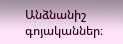Անձնանիշ գոյականներ։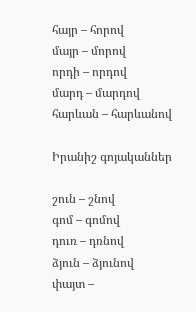հայր – հորով
մայր – մորով
որդի – որդով
մարդ – մարդով
հարևան – հարևանով

Իրանիշ գոյականներ

շուն – շնով
գոմ – գոմով
դուռ – դռնով
ձյուն – ձյունով
փայտ –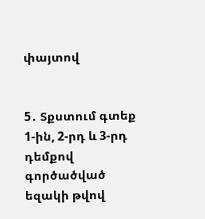փայտով


5․ Տքստում գտեք 1-ին, 2-րդ և 3-րդ դեմքով գործածված եզակի թվով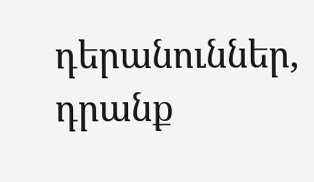դերանուններ, դրանք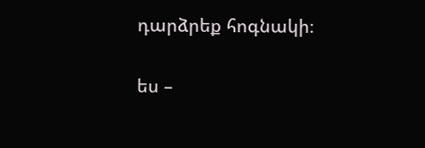դարձրեք հոգնակի։

ես –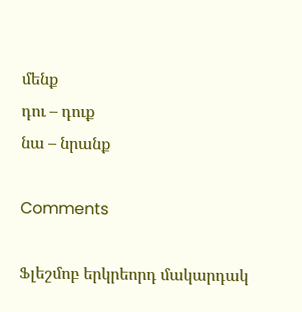մենք
դու – դուք
նա – նրանք

Comments

Ֆլեշմոբ երկրեորդ մակարդակ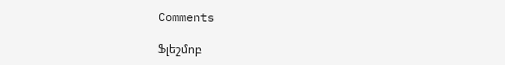Comments

Ֆլեշմոբ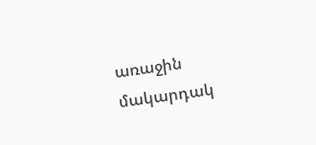առաջին մակարդակ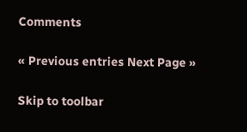Comments

« Previous entries Next Page »

Skip to toolbar